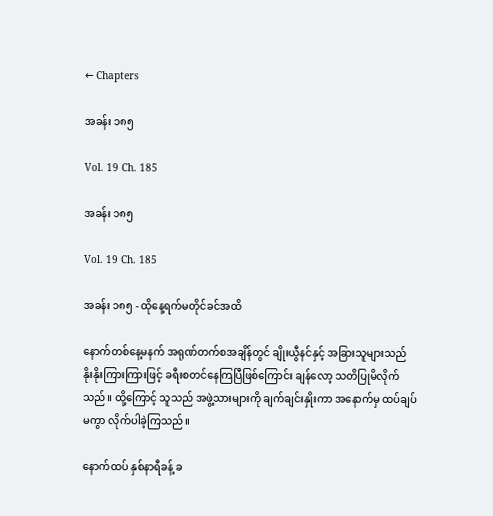← Chapters

အခန်း ၁၈၅

Vol. 19 Ch. 185

အခန်း ၁၈၅

Vol. 19 Ch. 185

အခန်း ၁၈၅ - ထိုနေ့ရက်မတိုင်ခင်အထိ

နောက်တစ်နေ့မနက် အရုဏ်တက်စအချိန်တွင် ချိုးယွီနင်နှင့် အခြားသူများသည် နိုးနိုးကြားကြားဖြင့် ခရီးစတင်နေကြပြီဖြစ်ကြောင်း ချန်လော့ သတိပြုမိလိုက်သည်။ ထို့ကြောင့် သူသည် အဖွဲ့သားများကို ချက်ချင်းနှိုးကာ အနောက်မှ ထပ်ချပ်မကွာ လိုက်ပါခဲ့ကြသည်။

နောက်ထပ် နှစ်နာရီခန့် ခ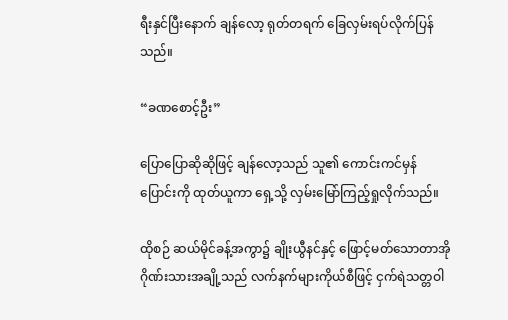ရီးနှင်ပြီးနောက် ချန်လော့ ရုတ်တရက် ခြေလှမ်းရပ်လိုက်ပြန်သည်။

“ခဏစောင့်ဦး”

ပြောပြောဆိုဆိုဖြင့် ချန်လော့သည် သူ၏ ကောင်းကင်မှန်ပြောင်းကို ထုတ်ယူကာ ရှေ့သို့ လှမ်းမြော်ကြည့်ရှုလိုက်သည်။

ထိုစဉ် ဆယ်မိုင်ခန့်အကွာ၌ ချိုးယွီနင်နှင့် ဖြောင့်မတ်သောတာအိုဂိုဏ်းသားအချို့သည် လက်နက်များကိုယ်စီဖြင့် ငှက်ရဲသတ္တဝါ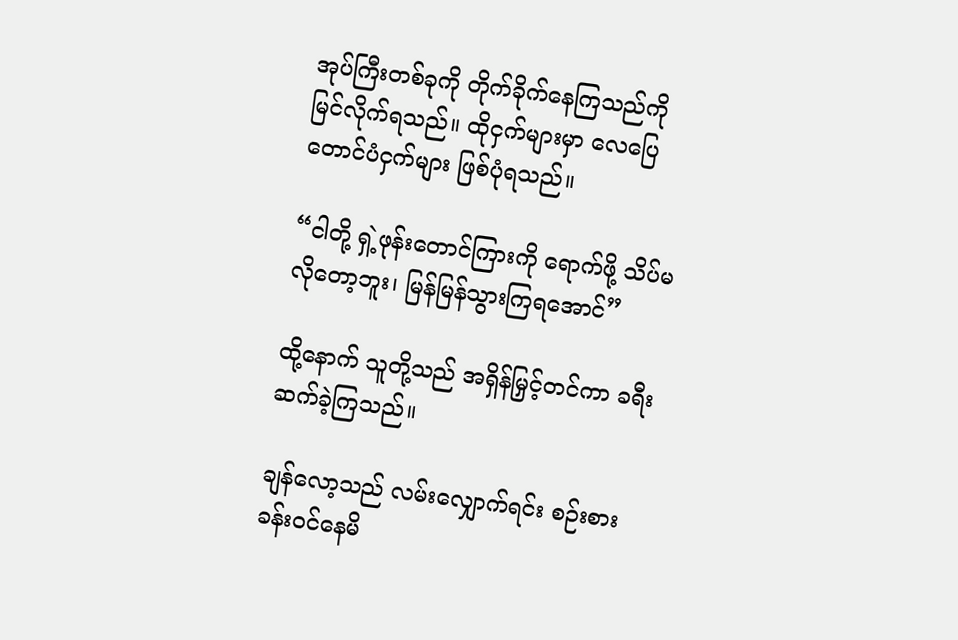အုပ်ကြီးတစ်ခုကို တိုက်ခိုက်နေကြသည်ကို မြင်လိုက်ရသည်။ ထိုငှက်များမှာ လေပြေတောင်ပံငှက်များ ဖြစ်ပုံရသည်။

“ငါတို့ ရှဲ့ဖုန်းတောင်ကြားကို ရောက်ဖို့ သိပ်မလိုတော့ဘူး၊ မြန်မြန်သွားကြရအောင်”

ထို့နောက် သူတို့သည် အရှိန်မြှင့်တင်ကာ ခရီးဆက်ခဲ့ကြသည်။

ချန်လော့သည် လမ်းလျှောက်ရင်း စဉ်းစားခန်းဝင်နေမိ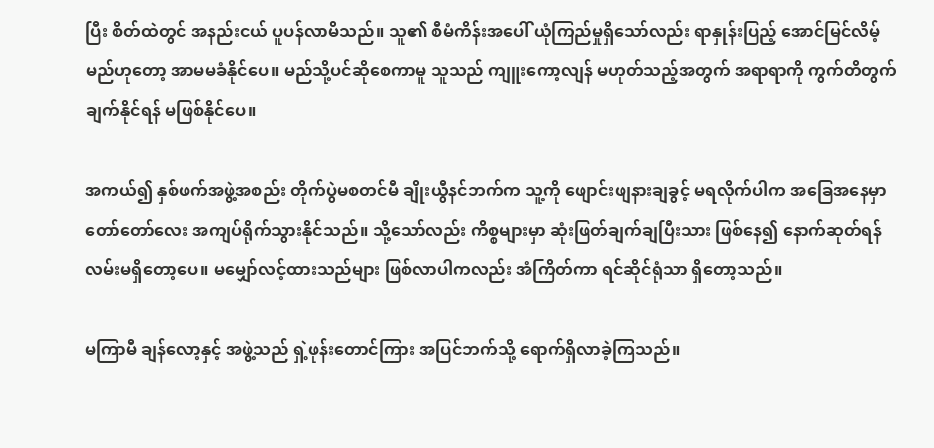ပြီး စိတ်ထဲတွင် အနည်းငယ် ပူပန်လာမိသည်။ သူ၏ စီမံကိန်းအပေါ် ယုံကြည်မှုရှိသော်လည်း ရာနှုန်းပြည့် အောင်မြင်လိမ့်မည်ဟုတော့ အာမမခံနိုင်ပေ။ မည်သို့ပင်ဆိုစေကာမူ သူသည် ကျူးကော့လျန် မဟုတ်သည့်အတွက် အရာရာကို ကွက်တိတွက်ချက်နိုင်ရန် မဖြစ်နိုင်ပေ။

အကယ်၍ နှစ်ဖက်အဖွဲ့အစည်း တိုက်ပွဲမစတင်မီ ချိုးယွီနင်ဘက်က သူ့ကို ဖျောင်းဖျနားချခွင့် မရလိုက်ပါက အခြေအနေမှာ တော်တော်လေး အကျပ်ရိုက်သွားနိုင်သည်။ သို့သော်လည်း ကိစ္စများမှာ ဆုံးဖြတ်ချက်ချပြီးသား ဖြစ်နေ၍ နောက်ဆုတ်ရန် လမ်းမရှိတော့ပေ။ မမျှော်လင့်ထားသည်များ ဖြစ်လာပါကလည်း အံကြိတ်ကာ ရင်ဆိုင်ရုံသာ ရှိတော့သည်။

မကြာမီ ချန်လော့နှင့် အဖွဲ့သည် ရှဲ့ဖုန်းတောင်ကြား အပြင်ဘက်သို့ ရောက်ရှိလာခဲ့ကြသည်။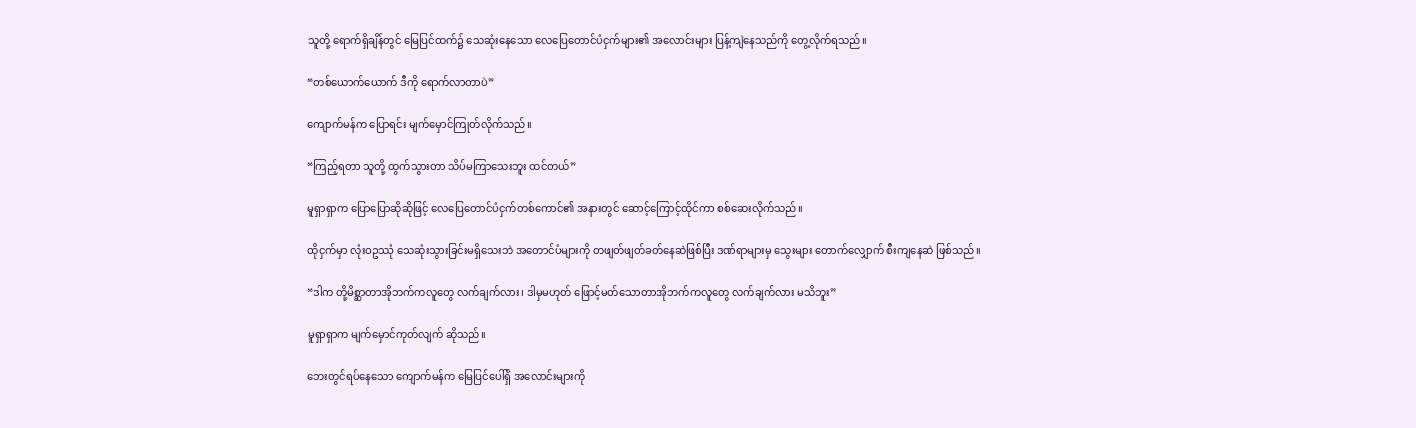သူတို့ ရောက်ရှိချိန်တွင် မြေပြင်ထက်၌ သေဆုံးနေသော လေပြေတောင်ပံငှက်များ၏ အလောင်းများ ပြန့်ကျဲနေသည်ကို တွေ့လိုက်ရသည်။

“တစ်ယောက်ယောက် ဒီကို ရောက်လာတာပဲ”

ကျောက်မန်က ပြောရင်း မျက်မှောင်ကြုတ်လိုက်သည်။

“ကြည့်ရတာ သူတို့ ထွက်သွားတာ သိပ်မကြာသေးဘူး ထင်တယ်”

မူရှာရှာက ပြောပြောဆိုဆိုဖြင့် လေပြေတောင်ပံငှက်တစ်ကောင်၏ အနားတွင် ဆောင့်ကြောင့်ထိုင်ကာ စစ်ဆေးလိုက်သည်။

ထိုငှက်မှာ လုံးဝဥဿုံ သေဆုံးသွားခြင်းမရှိသေးဘဲ အတောင်ပံများကို တဖျတ်ဖျတ်ခတ်နေဆဲဖြစ်ပြီး ဒဏ်ရာများမှ သွေးများ တောက်လျှောက် စီးကျနေဆဲ ဖြစ်သည်။

“ဒါက တို့မိစ္ဆာတာအိုဘက်ကလူတွေ လက်ချက်လား၊ ဒါမှမဟုတ် ဖြောင့်မတ်သောတာအိုဘက်ကလူတွေ လက်ချက်လား မသိဘူး”

မူရှာရှာက မျက်မှောင်ကုတ်လျက် ဆိုသည်။

ဘေးတွင်ရပ်နေသော ကျောက်မန်က မြေပြင်ပေါ်ရှိ အလောင်းများကို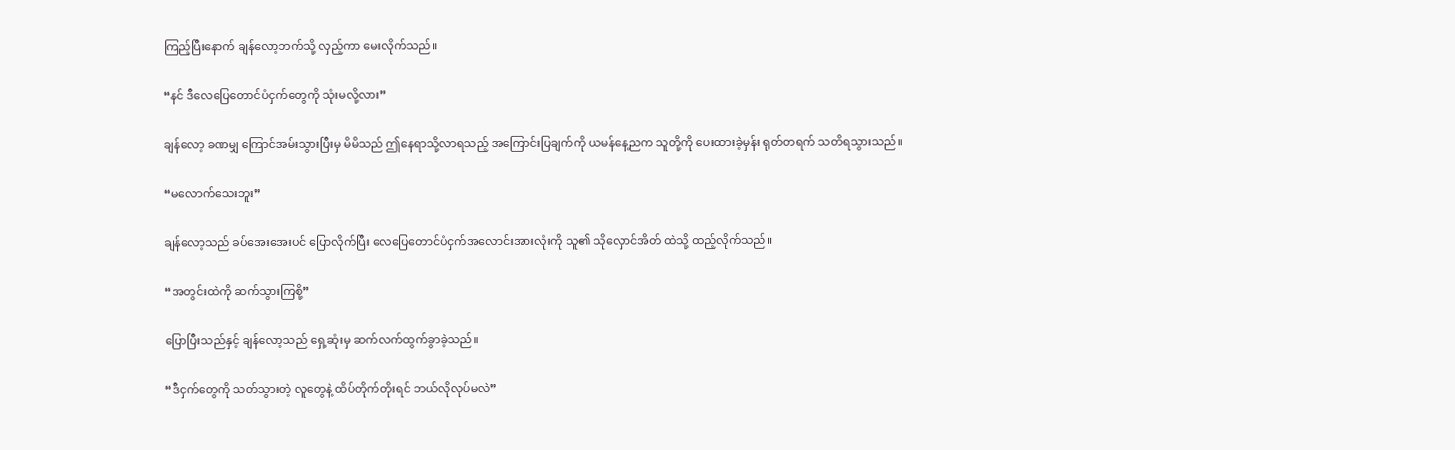ကြည့်ပြီးနောက် ချန်လော့ဘက်သို့ လှည့်ကာ မေးလိုက်သည်။

“နင် ဒီလေပြေတောင်ပံငှက်တွေကို သုံးမလို့လား”

ချန်လော့ ခဏမျှ ကြောင်အမ်းသွားပြီးမှ မိမိသည် ဤနေရာသို့လာရသည့် အကြောင်းပြချက်ကို ယမန်နေ့ညက သူတို့ကို ပေးထားခဲ့မှန်း ရုတ်တရက် သတိရသွားသည်။

“မလောက်သေးဘူး”

ချန်လော့သည် ခပ်အေးအေးပင် ပြောလိုက်ပြီး လေပြေတောင်ပံငှက်အလောင်းအားလုံးကို သူ၏ သိုလှောင်အိတ် ထဲသို့ ထည့်လိုက်သည်။

“အတွင်းထဲကို ဆက်သွားကြစို့”

ပြောပြီးသည်နှင့် ချန်လော့သည် ရှေ့ဆုံးမှ ဆက်လက်ထွက်ခွာခဲ့သည်။

“ဒီငှက်တွေကို သတ်သွားတဲ့ လူတွေနဲ့ ထိပ်တိုက်တိုးရင် ဘယ်လိုလုပ်မလဲ”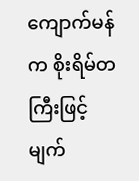ကျောက်မန်က စိုးရိမ်တကြီးဖြင့် မျက်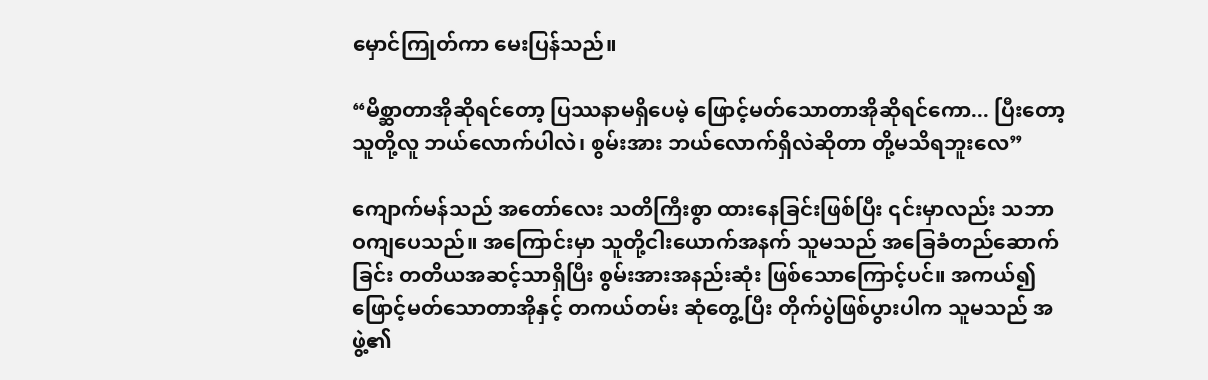မှောင်ကြုတ်ကာ မေးပြန်သည်။

“မိစ္ဆာတာအိုဆိုရင်တော့ ပြဿနာမရှိပေမဲ့ ဖြောင့်မတ်သောတာအိုဆိုရင်ကော... ပြီးတော့ သူတို့လူ ဘယ်လောက်ပါလဲ၊ စွမ်းအား ဘယ်လောက်ရှိလဲဆိုတာ တို့မသိရဘူးလေ”

ကျောက်မန်သည် အတော်လေး သတိကြီးစွာ ထားနေခြင်းဖြစ်ပြီး ၎င်းမှာလည်း သဘာဝကျပေသည်။ အကြောင်းမှာ သူတို့ငါးယောက်အနက် သူမသည် အခြေခံတည်ဆောက်ခြင်း တတိယအဆင့်သာရှိပြီး စွမ်းအားအနည်းဆုံး ဖြစ်သောကြောင့်ပင်။ အကယ်၍ ဖြောင့်မတ်သောတာအိုနှင့် တကယ်တမ်း ဆုံတွေ့ပြီး တိုက်ပွဲဖြစ်ပွားပါက သူမသည် အဖွဲ့၏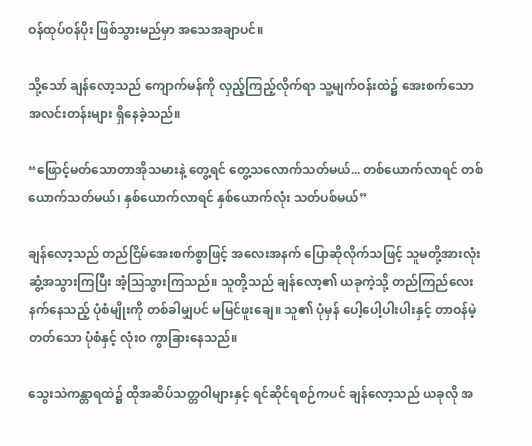ဝန်ထုပ်ဝန်ပိုး ဖြစ်သွားမည်မှာ အသေအချာပင်။

သို့သော် ချန်လော့သည် ကျောက်မန်ကို လှည့်ကြည့်လိုက်ရာ သူ့မျက်ဝန်းထဲ၌ အေးစက်သော အလင်းတန်းများ ရှိနေခဲ့သည်။

“ဖြောင့်မတ်သောတာအိုသမားနဲ့ တွေ့ရင် တွေ့သလောက်သတ်မယ်... တစ်ယောက်လာရင် တစ်ယောက်သတ်မယ်၊ နှစ်ယောက်လာရင် နှစ်ယောက်လုံး သတ်ပစ်မယ်”

ချန်လော့သည် တည်ငြိမ်အေးစက်စွာဖြင့် အလေးအနက် ပြောဆိုလိုက်သဖြင့် သူမတို့အားလုံး ဆွံ့အသွားကြပြီး အံ့ဩသွားကြသည်။ သူတို့သည် ချန်လော့၏ ယခုကဲ့သို့ တည်ကြည်လေးနက်နေသည့် ပုံစံမျိုးကို တစ်ခါမျှပင် မမြင်ဖူးချေ။ သူ၏ ပုံမှန် ပေါ့ပေါ့ပါးပါးနှင့် တာဝန်မဲ့တတ်သော ပုံစံနှင့် လုံးဝ ကွာခြားနေသည်။

သွေးသဲကန္တာရထဲ၌ ထိုအဆိပ်သတ္တဝါများနှင့် ရင်ဆိုင်ရစဉ်ကပင် ချန်လော့သည် ယခုလို အ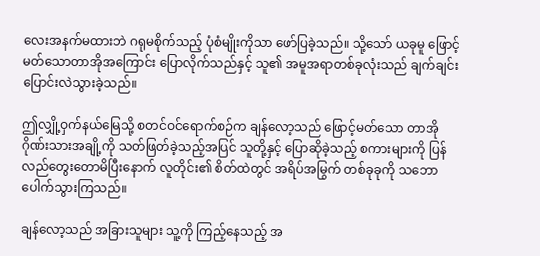လေးအနက်မထားဘဲ ဂရုမစိုက်သည့် ပုံစံမျိုးကိုသာ ဖော်ပြခဲ့သည်။ သို့သော် ယခုမူ ဖြောင့်မတ်သောတာအိုအကြောင်း ပြောလိုက်သည်နှင့် သူ၏ အမူအရာတစ်ခုလုံးသည် ချက်ချင်း ပြောင်းလဲသွားခဲ့သည်။

ဤလျှို့ဝှက်နယ်မြေသို့ စတင်ဝင်ရောက်စဉ်က ချန်လော့သည် ဖြောင့်မတ်သော တာအိုဂိုဏ်းသားအချို့ကို သတ်ဖြတ်ခဲ့သည့်အပြင် သူတို့နှင့် ပြောဆိုခဲ့သည့် စကားများကို ပြန်လည်တွေးတောမိပြီးနောက် လူတိုင်း၏ စိတ်ထဲတွင် အရိပ်အမြွက် တစ်ခုခုကို သဘောပေါက်သွားကြသည်။

ချန်လော့သည် အခြားသူများ သူ့ကို ကြည့်နေသည့် အ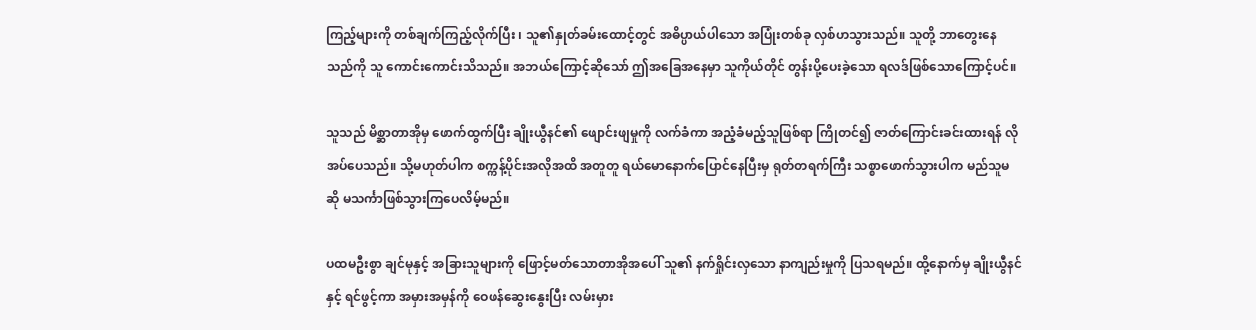ကြည့်များကို တစ်ချက်ကြည့်လိုက်ပြီး ၊ သူ၏နှုတ်ခမ်းထောင့်တွင် အဓိပ္ပာယ်ပါသော အပြုံးတစ်ခု လှစ်ဟသွားသည်။ သူတို့ ဘာတွေးနေသည်ကို သူ ကောင်းကောင်းသိသည်။ အဘယ်ကြောင့်ဆိုသော် ဤအခြေအနေမှာ သူကိုယ်တိုင် တွန်းပို့ပေးခဲ့သော ရလဒ်ဖြစ်သောကြောင့်ပင်။

သူသည် မိစ္ဆာတာအိုမှ ဖောက်ထွက်ပြီး ချိုးယွီနင်၏ ဖျောင်းဖျမှုကို လက်ခံကာ အညံ့ခံမည့်သူဖြစ်ရာ ကြိုတင်၍ ဇာတ်ကြောင်းခင်းထားရန် လိုအပ်ပေသည်။ သို့မဟုတ်ပါက စက္ကန့်ပိုင်းအလိုအထိ အတူတူ ရယ်မောနောက်ပြောင်နေပြီးမှ ရုတ်တရက်ကြီး သစ္စာဖောက်သွားပါက မည်သူမဆို မသင်္ကာဖြစ်သွားကြပေလိမ့်မည်။

ပထမဦးစွာ ချင်မုနှင့် အခြားသူများကို ဖြောင့်မတ်သောတာအိုအပေါ် သူ၏ နက်ရှိုင်းလှသော နာကျည်းမှုကို ပြသရမည်။ ထို့နောက်မှ ချိုးယွီနင်နှင့် ရင်ဖွင့်ကာ အမှားအမှန်ကို ဝေဖန်ဆွေးနွေးပြီး လမ်းမှား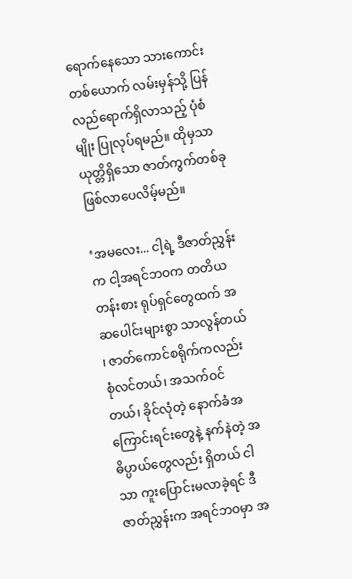ရောက်နေသော သားကောင်းတစ်ယောက် လမ်းမှန်သို့ ပြန်လည်ရောက်ရှိလာသည့် ပုံစံမျိုး ပြုလုပ်ရမည်။ ထိုမှသာ ယုတ္တိရှိသော ဇာတ်ကွက်တစ်ခု ဖြစ်လာပေလိမ့်မည်။

‘အမလေး... ငါ့ရဲ့ ဒီဇာတ်ညွှန်းက ငါ့အရင်ဘဝက တတိယတန်းစား ရုပ်ရှင်တွေထက် အဆပေါင်းများစွာ သာလွန်တယ် ၊ ဇာတ်ကောင်စရိုက်ကလည်း စုံလင်တယ်၊ အသက်ဝင်တယ်၊ ခိုင်လုံတဲ့ နောက်ခံအကြောင်းရင်းတွေနဲ့ နက်နဲတဲ့ အဓိပ္ပာယ်တွေလည်း ရှိတယ် ငါသာ ကူးပြောင်းမလာခဲ့ရင် ဒီဇာတ်ညွှန်းက အရင်ဘဝမှာ အ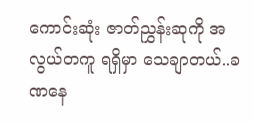ကောင်းဆုံး ဇာတ်ညွှန်းဆုကို အလွယ်တကူ ရရှိမှာ သေချာတယ်..ခဏနေ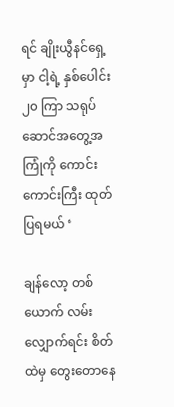ရင် ချိုးယွီနင်ရှေ့မှာ ငါ့ရဲ့ နှစ်ပေါင်း ၂၀ ကြာ သရုပ်ဆောင်အတွေ့အကြုံကို ကောင်းကောင်းကြီး ထုတ်ပြရမယ် ‘

ချန်လော့ တစ်ယောက် လမ်းလျှောက်ရင်း စိတ်ထဲမှ တွေးတောနေ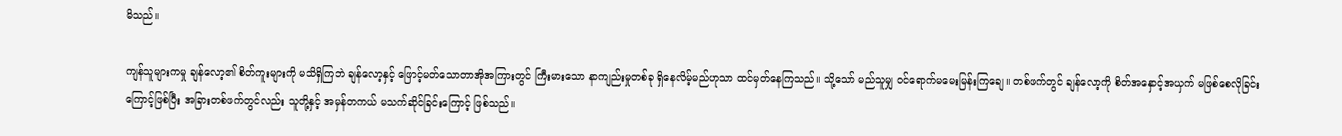မိသည်။

ကျန်သူများကမှု ချန်လော့၏ စိတ်ကူးများကို မသိရှိကြဘဲ ချန်လော့နှင့် ဖြောင့်မတ်သောတာအိုအကြားတွင် ကြီးမားသော နာကျည်းမှုတစ်ခု ရှိနေလိမ့်မည်ဟုသာ ထင်မှတ်နေကြသည်။ သို့သော် မည်သူမျှ ဝင်ရောက်မမေးမြန်းကြချေ။ တစ်ဖက်တွင် ချန်လော့ကို စိတ်အနှောင့်အယှက် မဖြစ်စေလိုခြင်းကြောင့်ဖြစ်ပြီး အခြားတစ်ဖက်တွင်လည်း သူတို့နှင့် အမှန်တကယ် မသက်ဆိုင်ခြင်းကြောင့် ဖြစ်သည်။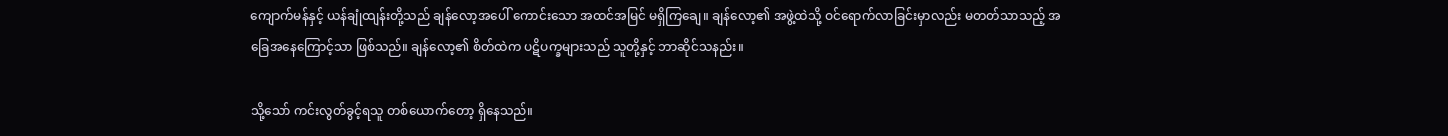ကျောက်မန်နှင့် ယန်ချုံထျန်းတို့သည် ချန်လော့အပေါ် ကောင်းသော အထင်အမြင် မရှိကြချေ။ ချန်လော့၏ အဖွဲ့ထဲသို့ ဝင်ရောက်လာခြင်းမှာလည်း မတတ်သာသည့် အခြေအနေကြောင့်သာ ဖြစ်သည်။ ချန်လော့၏ စိတ်ထဲက ပဋိပက္ခများသည် သူတို့နှင့် ဘာဆိုင်သနည်း။

သို့သော် ကင်းလွတ်ခွင့်ရသူ တစ်ယောက်တော့ ရှိနေသည်။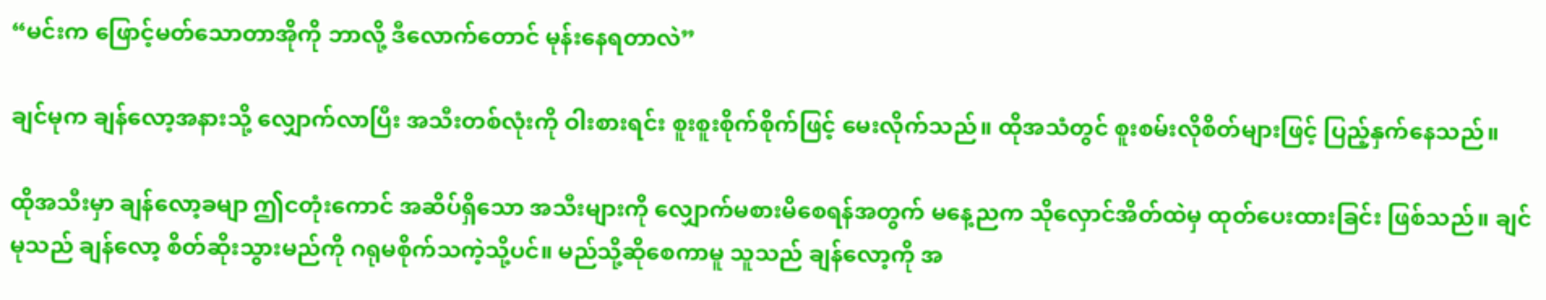“မင်းက ဖြောင့်မတ်သောတာအိုကို ဘာလို့ ဒီလောက်တောင် မုန်းနေရတာလဲ”

ချင်မုက ချန်လော့အနားသို့ လျှောက်လာပြီး အသီးတစ်လုံးကို ဝါးစားရင်း စူးစူးစိုက်စိုက်ဖြင့် မေးလိုက်သည်။ ထိုအသံတွင် စူးစမ်းလိုစိတ်များဖြင့် ပြည့်နှက်နေသည်။

ထိုအသီးမှာ ချန်လော့ခမျာ ဤငတုံးကောင် အဆိပ်ရှိသော အသီးများကို လျှောက်မစားမိစေရန်အတွက် မနေ့ညက သိုလှောင်အိတ်ထဲမှ ထုတ်ပေးထားခြင်း ဖြစ်သည်။ ချင်မုသည် ချန်လော့ စိတ်ဆိုးသွားမည်ကို ဂရုမစိုက်သကဲ့သို့ပင်။ မည်သို့ဆိုစေကာမူ သူသည် ချန်လော့ကို အ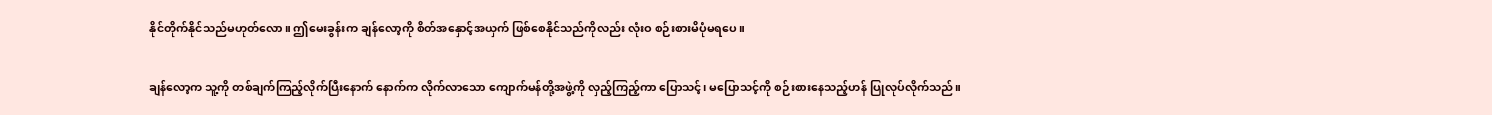နိုင်တိုက်နိုင်သည်မဟုတ်လော။ ဤမေးခွန်းက ချန်လော့ကို စိတ်အနှောင့်အယှက် ဖြစ်စေနိုင်သည်ကိုလည်း လုံးဝ စဉ်းစားမိပုံမရပေ။

ချန်လော့က သူ့ကို တစ်ချက်ကြည့်လိုက်ပြီးနောက် နောက်က လိုက်လာသော ကျောက်မန်တို့အဖွဲ့ကို လှည့်ကြည့်ကာ ပြောသင့်၊ မပြောသင့်ကို စဉ်းစားနေသည့်ဟန် ပြုလုပ်လိုက်သည်။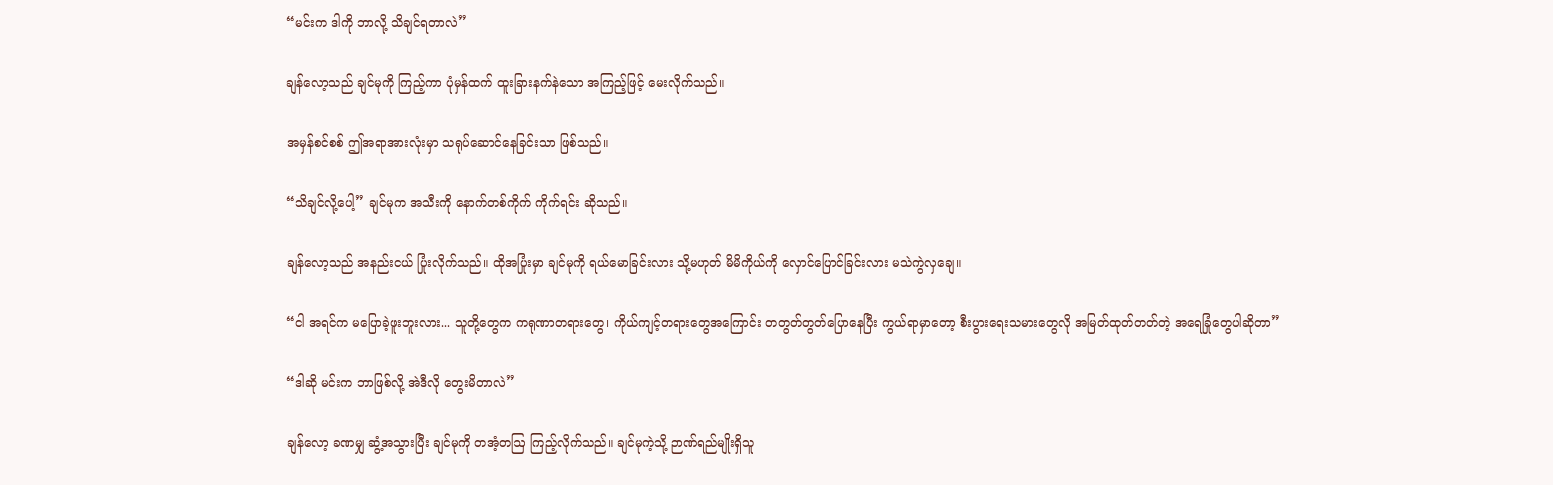“မင်းက ဒါကို ဘာလို့ သိချင်ရတာလဲ”

ချန်လော့သည် ချင်မုကို ကြည့်ကာ ပုံမှန်ထက် ထူးခြားနက်နဲသော အကြည့်ဖြင့် မေးလိုက်သည်။

အမှန်စင်စစ် ဤအရာအားလုံးမှာ သရုပ်ဆောင်နေခြင်းသာ ဖြစ်သည်။

“သိချင်လို့ပေါ့” ချင်မုက အသီးကို နောက်တစ်ကိုက် ကိုက်ရင်း ဆိုသည်။

ချန်လော့သည် အနည်းငယ် ပြုံးလိုက်သည်။ ထိုအပြုံးမှာ ချင်မုကို ရယ်မောခြင်းလား သို့မဟုတ် မိမိကိုယ်ကို လှောင်ပြောင်ခြင်းလား မသဲကွဲလှချေ။

“ငါ အရင်က မပြောခဲ့ဖူးဘူးလား... သူတို့တွေက ကရုဏာတရားတွေ၊ ကိုယ်ကျင့်တရားတွေအကြောင်း တတွတ်တွတ်ပြောနေပြီး ကွယ်ရာမှာတော့ စီးပွားရေးသမားတွေလို အမြတ်ထုတ်တတ်တဲ့ အရေခြုံတွေပါဆိုတာ”

“ဒါဆို မင်းက ဘာဖြစ်လို့ အဲဒီလို တွေးမိတာလဲ”

ချန်လော့ ခဏမျှ ဆွံ့အသွားပြီး ချင်မုကို တအံ့တဩ ကြည့်လိုက်သည်။ ချင်မုကဲ့သို့ ဉာဏ်ရည်မျိုးရှိသူ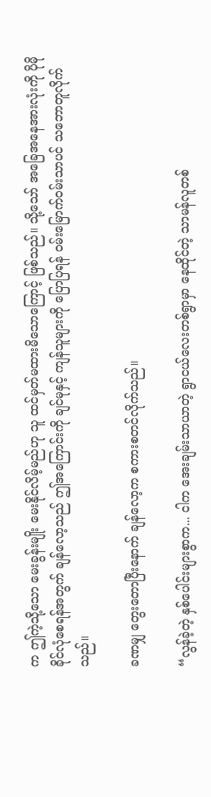က ဤကဲ့သို့သော မေးခွန်းမျိုး မေးနိုင်လိမ့်မည်ဟု သူ ထင်မှတ်မထားမိသောကြောင့် ဖြစ်သည်။ သို့သော် အခြေအနေအားလုံးကို ပိုမိုခိုင်လုံစေရန်အတွက် ချန်လော့သည် ဤအကြောင်းကို ချင်မုနှင့် ကျန်သူများကို ပြောပြရန် ဝမ်းမြောက်ဝမ်းသာပင် သဘောတူလိုက်သည်။

ခဏမျှ တွေးတောပြီးနောက် ချန်လော့က စကားစတင်လိုက်သည်။

“လွန်ခဲ့တဲ့ နှစ်ပေါင်းများစွာက... ငါက အေးချမ်းသာယာတဲ့ ရွာငယ်လေးတစ်ရွာမှာ နေထိုင်တဲ့ သာမန်လူတစ်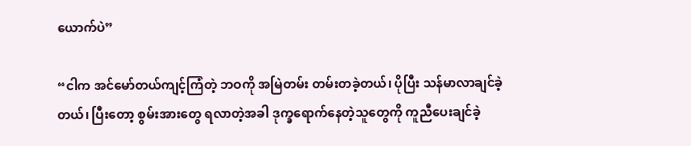ယောက်ပဲ”

“ငါက အင်မော်တယ်ကျင့်ကြံတဲ့ ဘဝကို အမြဲတမ်း တမ်းတခဲ့တယ်၊ ပိုပြီး သန်မာလာချင်ခဲ့တယ်၊ ပြီးတော့ စွမ်းအားတွေ ရလာတဲ့အခါ ဒုက္ခရောက်နေတဲ့သူတွေကို ကူညီပေးချင်ခဲ့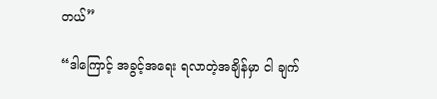တယ်”

“ဒါကြောင့် အခွင့်အရေး ရလာတဲ့အချိန်မှာ ငါ ချက်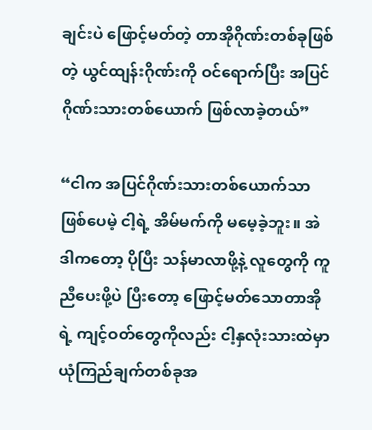ချင်းပဲ ဖြောင့်မတ်တဲ့ တာအိုဂိုဏ်းတစ်ခုဖြစ်တဲ့ ယွင်ထျန်းဂိုဏ်းကို ဝင်ရောက်ပြီး အပြင်ဂိုဏ်းသားတစ်ယောက် ဖြစ်လာခဲ့တယ်”

“ငါက အပြင်ဂိုဏ်းသားတစ်ယောက်သာ ဖြစ်ပေမဲ့ ငါ့ရဲ့ အိမ်မက်ကို မမေ့ခဲ့ဘူး။ အဲဒါကတော့ ပိုပြီး သန်မာလာဖို့နဲ့ လူတွေကို ကူညီပေးဖို့ပဲ ပြီးတော့ ဖြောင့်မတ်သောတာအိုရဲ့ ကျင့်ဝတ်တွေကိုလည်း ငါ့နှလုံးသားထဲမှာ ယုံကြည်ချက်တစ်ခုအ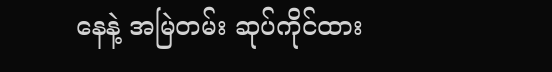နေနဲ့ အမြဲတမ်း ဆုပ်ကိုင်ထား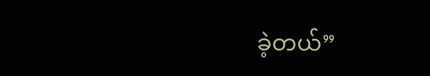ခဲ့တယ်”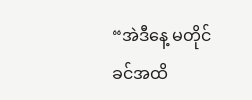“အဲဒီနေ့ မတိုင်ခင်အထိ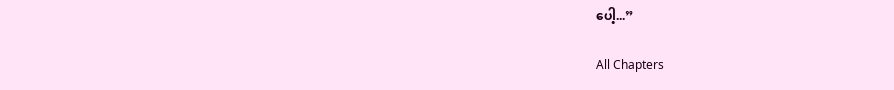ပေါ့...”

All Chapters